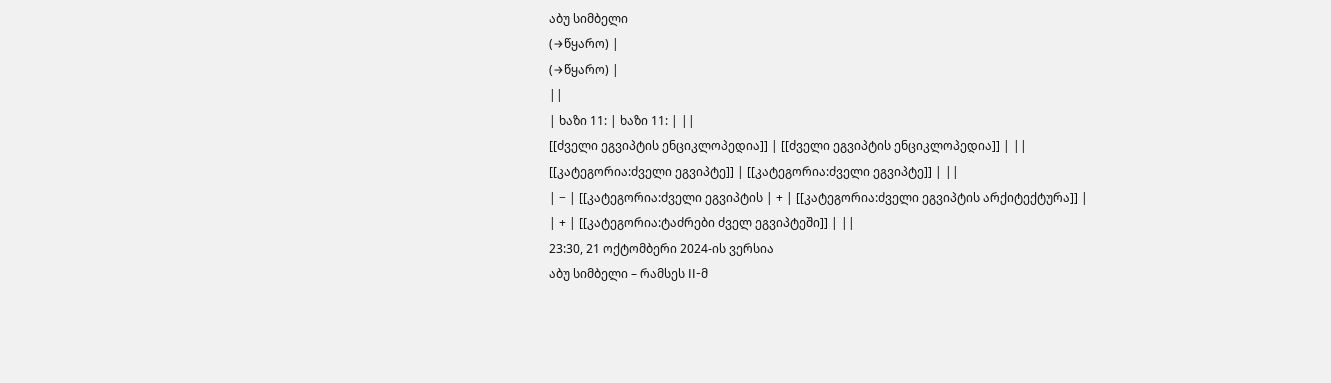აბუ სიმბელი
(→წყარო) |
(→წყარო) |
||
| ხაზი 11: | ხაზი 11: | ||
[[ძველი ეგვიპტის ენციკლოპედია]] | [[ძველი ეგვიპტის ენციკლოპედია]] | ||
[[კატეგორია:ძველი ეგვიპტე]] | [[კატეგორია:ძველი ეგვიპტე]] | ||
| − | [[კატეგორია:ძველი ეგვიპტის | + | [[კატეგორია:ძველი ეგვიპტის არქიტექტურა]] |
| + | [[კატეგორია:ტაძრები ძველ ეგვიპტეში]] | ||
23:30, 21 ოქტომბერი 2024-ის ვერსია
აბუ სიმბელი – რამსეს II-მ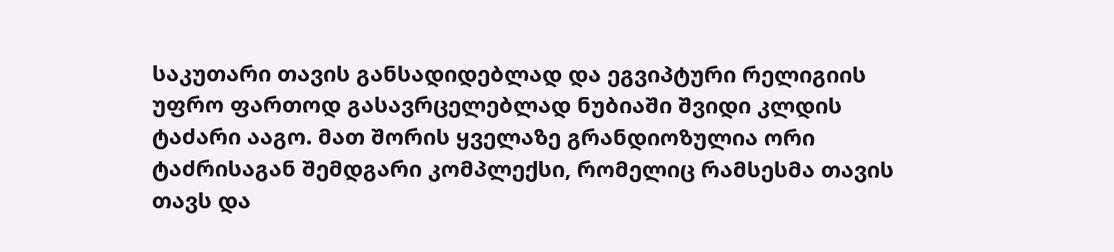საკუთარი თავის განსადიდებლად და ეგვიპტური რელიგიის უფრო ფართოდ გასავრცელებლად ნუბიაში შვიდი კლდის ტაძარი ააგო. მათ შორის ყველაზე გრანდიოზულია ორი ტაძრისაგან შემდგარი კომპლექსი, რომელიც რამსესმა თავის თავს და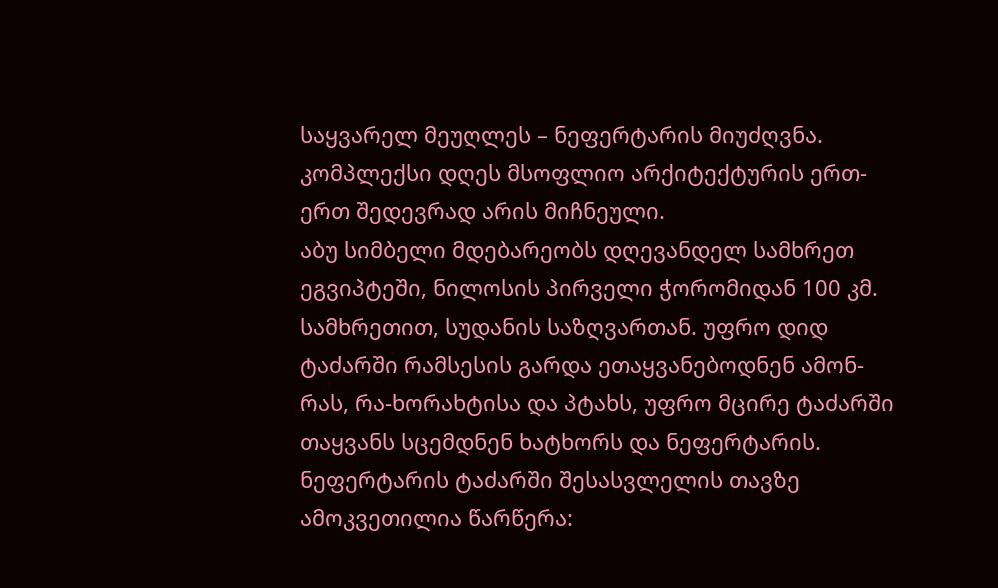საყვარელ მეუღლეს – ნეფერტარის მიუძღვნა. კომპლექსი დღეს მსოფლიო არქიტექტურის ერთ-ერთ შედევრად არის მიჩნეული.
აბუ სიმბელი მდებარეობს დღევანდელ სამხრეთ ეგვიპტეში, ნილოსის პირველი ჭორომიდან 100 კმ. სამხრეთით, სუდანის საზღვართან. უფრო დიდ ტაძარში რამსესის გარდა ეთაყვანებოდნენ ამონ-რას, რა-ხორახტისა და პტახს, უფრო მცირე ტაძარში თაყვანს სცემდნენ ხატხორს და ნეფერტარის. ნეფერტარის ტაძარში შესასვლელის თავზე ამოკვეთილია წარწერა: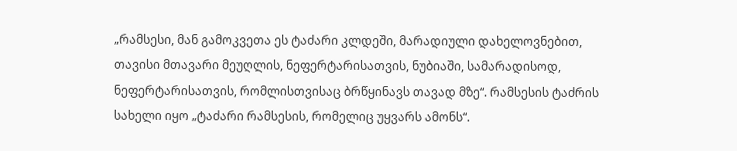„რამსესი, მან გამოკვეთა ეს ტაძარი კლდეში, მარადიული დახელოვნებით, თავისი მთავარი მეუღლის, ნეფერტარისათვის, ნუბიაში, სამარადისოდ, ნეფერტარისათვის, რომლისთვისაც ბრწყინავს თავად მზე“. რამსესის ტაძრის სახელი იყო „ტაძარი რამსესის, რომელიც უყვარს ამონს“.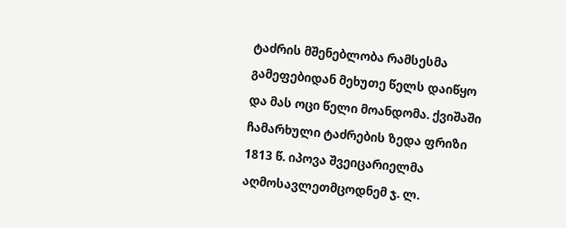ტაძრის მშენებლობა რამსესმა გამეფებიდან მეხუთე წელს დაიწყო და მას ოცი წელი მოანდომა. ქვიშაში ჩამარხული ტაძრების ზედა ფრიზი 1813 წ. იპოვა შვეიცარიელმა აღმოსავლეთმცოდნემ ჯ. ლ.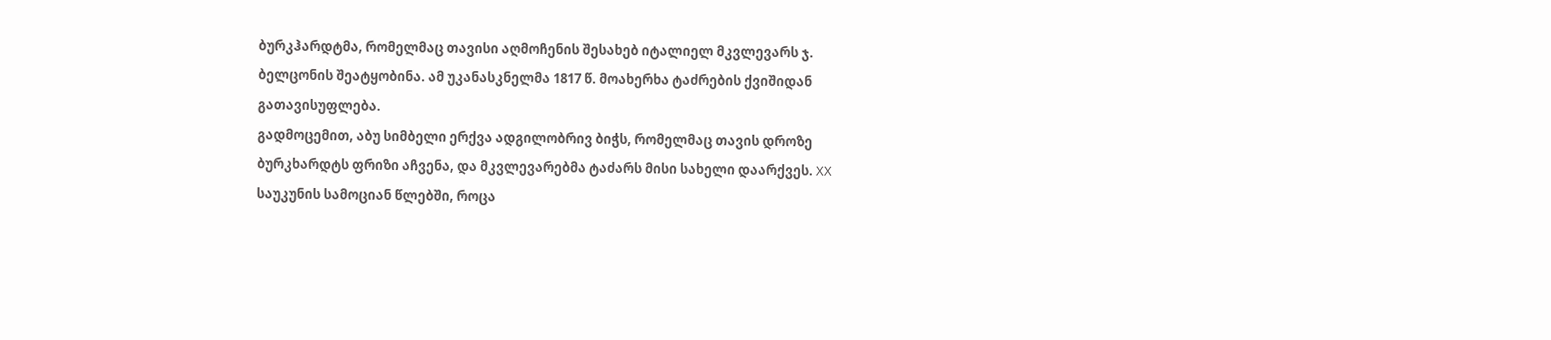ბურკჰარდტმა, რომელმაც თავისი აღმოჩენის შესახებ იტალიელ მკვლევარს ჯ. ბელცონის შეატყობინა. ამ უკანასკნელმა 1817 წ. მოახერხა ტაძრების ქვიშიდან გათავისუფლება.
გადმოცემით, აბუ სიმბელი ერქვა ადგილობრივ ბიჭს, რომელმაც თავის დროზე ბურკხარდტს ფრიზი აჩვენა, და მკვლევარებმა ტაძარს მისი სახელი დაარქვეს. XX საუკუნის სამოციან წლებში, როცა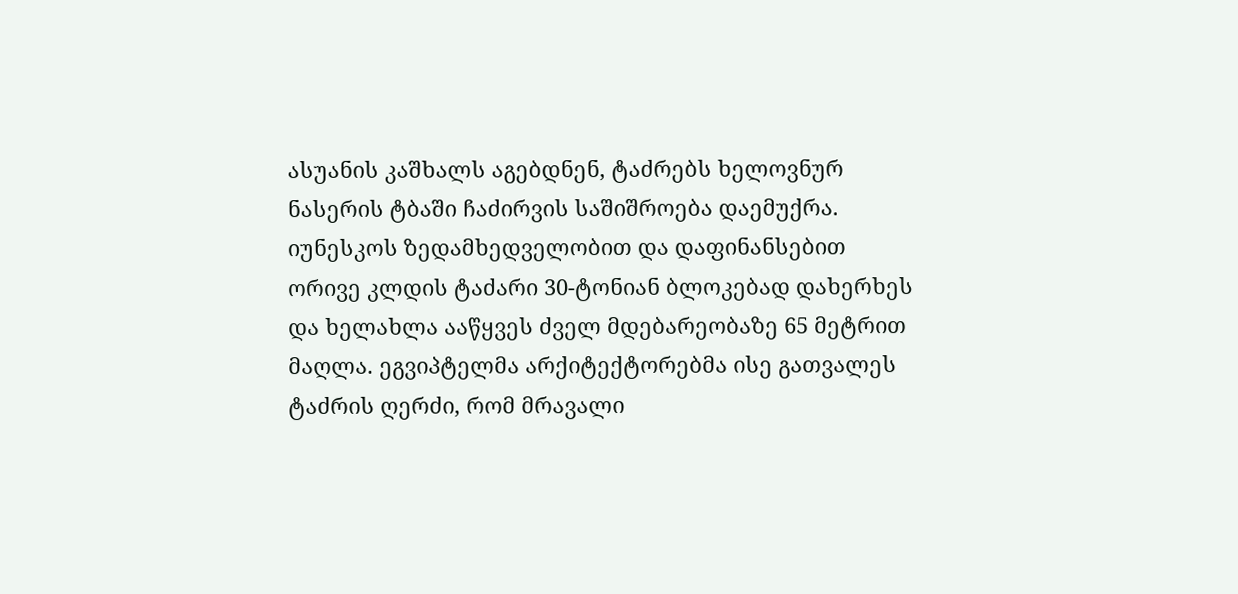ასუანის კაშხალს აგებდნენ, ტაძრებს ხელოვნურ ნასერის ტბაში ჩაძირვის საშიშროება დაემუქრა. იუნესკოს ზედამხედველობით და დაფინანსებით ორივე კლდის ტაძარი 30-ტონიან ბლოკებად დახერხეს და ხელახლა ააწყვეს ძველ მდებარეობაზე 65 მეტრით მაღლა. ეგვიპტელმა არქიტექტორებმა ისე გათვალეს ტაძრის ღერძი, რომ მრავალი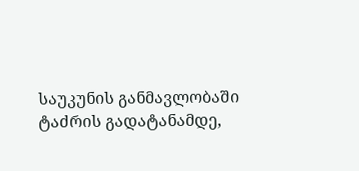საუკუნის განმავლობაში ტაძრის გადატანამდე,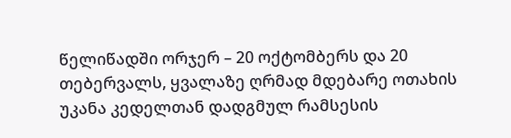წელიწადში ორჯერ – 20 ოქტომბერს და 20 თებერვალს, ყვალაზე ღრმად მდებარე ოთახის უკანა კედელთან დადგმულ რამსესის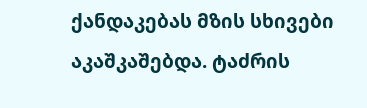ქანდაკებას მზის სხივები აკაშკაშებდა. ტაძრის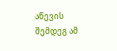აწევის შემდეგ ამ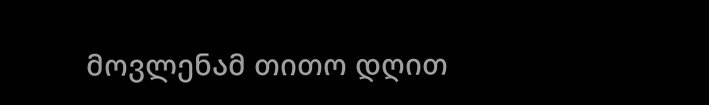მოვლენამ თითო დღით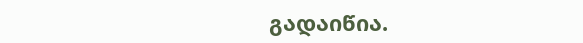გადაიწია.